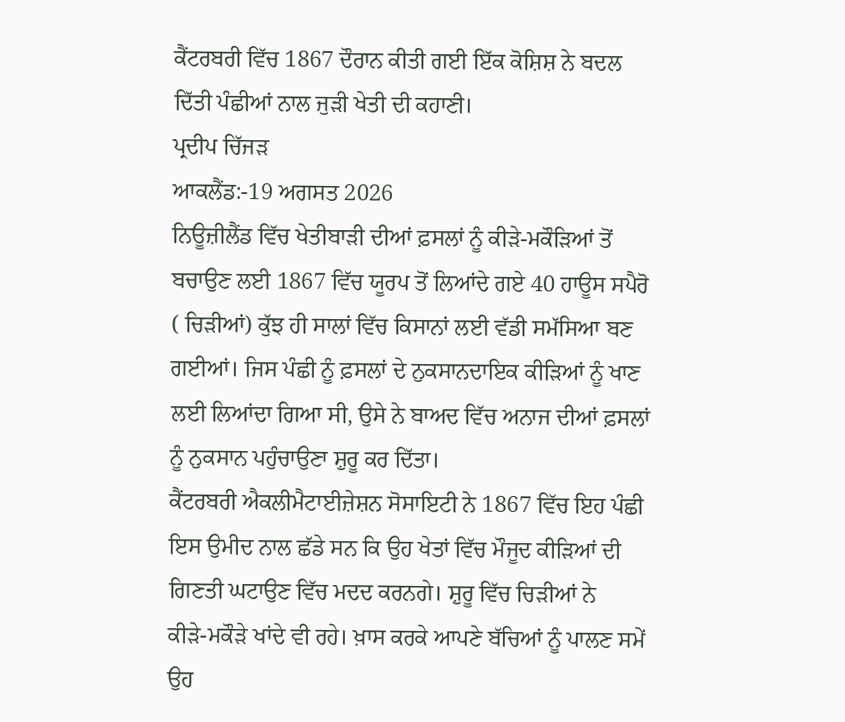ਕੈਂਟਰਬਰੀ ਵਿੱਚ 1867 ਦੌਰਾਨ ਕੀਤੀ ਗਈ ਇੱਕ ਕੋਸ਼ਿਸ਼ ਨੇ ਬਦਲ ਦਿੱਤੀ ਪੰਛੀਆਂ ਨਾਲ ਜੁੜੀ ਖੇਤੀ ਦੀ ਕਹਾਣੀ।
ਪ੍ਰਦੀਪ ਚਿੱਜੜ
ਆਕਲੈਂਡ:-19 ਅਗਸਤ 2026
ਨਿਊਜ਼ੀਲੈਂਡ ਵਿੱਚ ਖੇਤੀਬਾੜੀ ਦੀਆਂ ਫ਼ਸਲਾਂ ਨੂੰ ਕੀੜੇ-ਮਕੌੜਿਆਂ ਤੋਂ ਬਚਾਉਣ ਲਈ 1867 ਵਿੱਚ ਯੂਰਪ ਤੋਂ ਲਿਆਂਦੇ ਗਏ 40 ਹਾਊਸ ਸਪੈਰੋ ( ਚਿੜੀਆਂ) ਕੁੱਝ ਹੀ ਸਾਲਾਂ ਵਿੱਚ ਕਿਸਾਨਾਂ ਲਈ ਵੱਡੀ ਸਮੱਸਿਆ ਬਣ ਗਈਆਂ। ਜਿਸ ਪੰਛੀ ਨੂੰ ਫ਼ਸਲਾਂ ਦੇ ਨੁਕਸਾਨਦਾਇਕ ਕੀੜਿਆਂ ਨੂੰ ਖਾਣ ਲਈ ਲਿਆਂਦਾ ਗਿਆ ਸੀ, ਉਸੇ ਨੇ ਬਾਅਦ ਵਿੱਚ ਅਨਾਜ ਦੀਆਂ ਫ਼ਸਲਾਂ ਨੂੰ ਨੁਕਸਾਨ ਪਹੁੰਚਾਉਣਾ ਸ਼ੁਰੂ ਕਰ ਦਿੱਤਾ।
ਕੈਂਟਰਬਰੀ ਐਕਲੀਮੈਟਾਈਜ਼ੇਸ਼ਨ ਸੋਸਾਇਟੀ ਨੇ 1867 ਵਿੱਚ ਇਹ ਪੰਛੀ ਇਸ ਉਮੀਦ ਨਾਲ ਛੱਡੇ ਸਨ ਕਿ ਉਹ ਖੇਤਾਂ ਵਿੱਚ ਮੌਜੂਦ ਕੀੜਿਆਂ ਦੀ ਗਿਣਤੀ ਘਟਾਉਣ ਵਿੱਚ ਮਦਦ ਕਰਨਗੇ। ਸ਼ੁਰੂ ਵਿੱਚ ਚਿੜੀਆਂ ਨੇ
ਕੀੜੇ-ਮਕੌੜੇ ਖਾਂਦੇ ਵੀ ਰਹੇ। ਖ਼ਾਸ ਕਰਕੇ ਆਪਣੇ ਬੱਚਿਆਂ ਨੂੰ ਪਾਲਣ ਸਮੇਂ ਉਹ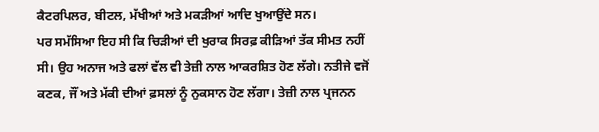ਕੈਟਰਪਿਲਰ, ਬੀਟਲ, ਮੱਖੀਆਂ ਅਤੇ ਮਕੜੀਆਂ ਆਦਿ ਖੁਆਉਂਦੇ ਸਨ।
ਪਰ ਸਮੱਸਿਆ ਇਹ ਸੀ ਕਿ ਚਿੜੀਆਂ ਦੀ ਖੁਰਾਕ ਸਿਰਫ਼ ਕੀੜਿਆਂ ਤੱਕ ਸੀਮਤ ਨਹੀਂ ਸੀ। ਉਹ ਅਨਾਜ ਅਤੇ ਫਲਾਂ ਵੱਲ ਵੀ ਤੇਜ਼ੀ ਨਾਲ ਆਕਰਸ਼ਿਤ ਹੋਣ ਲੱਗੇ। ਨਤੀਜੇ ਵਜੋਂ ਕਣਕ, ਜੌਂ ਅਤੇ ਮੱਕੀ ਦੀਆਂ ਫ਼ਸਲਾਂ ਨੂੰ ਨੁਕਸਾਨ ਹੋਣ ਲੱਗਾ। ਤੇਜ਼ੀ ਨਾਲ ਪ੍ਰਜਨਨ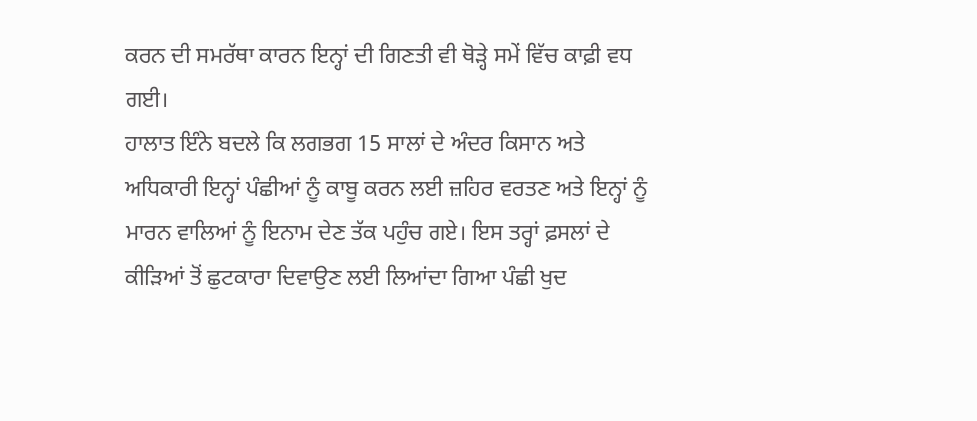ਕਰਨ ਦੀ ਸਮਰੱਥਾ ਕਾਰਨ ਇਨ੍ਹਾਂ ਦੀ ਗਿਣਤੀ ਵੀ ਥੋੜ੍ਹੇ ਸਮੇਂ ਵਿੱਚ ਕਾਫ਼ੀ ਵਧ ਗਈ।
ਹਾਲਾਤ ਇੰਨੇ ਬਦਲੇ ਕਿ ਲਗਭਗ 15 ਸਾਲਾਂ ਦੇ ਅੰਦਰ ਕਿਸਾਨ ਅਤੇ ਅਧਿਕਾਰੀ ਇਨ੍ਹਾਂ ਪੰਛੀਆਂ ਨੂੰ ਕਾਬੂ ਕਰਨ ਲਈ ਜ਼ਹਿਰ ਵਰਤਣ ਅਤੇ ਇਨ੍ਹਾਂ ਨੂੰ ਮਾਰਨ ਵਾਲਿਆਂ ਨੂੰ ਇਨਾਮ ਦੇਣ ਤੱਕ ਪਹੁੰਚ ਗਏ। ਇਸ ਤਰ੍ਹਾਂ ਫ਼ਸਲਾਂ ਦੇ ਕੀੜਿਆਂ ਤੋਂ ਛੁਟਕਾਰਾ ਦਿਵਾਉਣ ਲਈ ਲਿਆਂਦਾ ਗਿਆ ਪੰਛੀ ਖੁਦ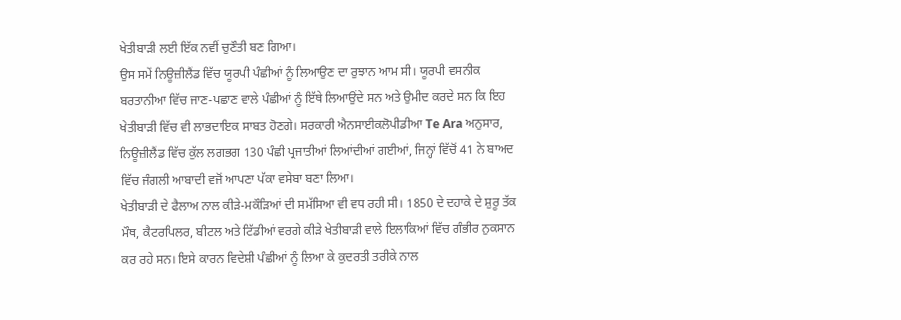ਖੇਤੀਬਾੜੀ ਲਈ ਇੱਕ ਨਵੀਂ ਚੁਣੌਤੀ ਬਣ ਗਿਆ।
ਉਸ ਸਮੇਂ ਨਿਊਜ਼ੀਲੈਂਡ ਵਿੱਚ ਯੂਰਪੀ ਪੰਛੀਆਂ ਨੂੰ ਲਿਆਉਣ ਦਾ ਰੁਝਾਨ ਆਮ ਸੀ। ਯੂਰਪੀ ਵਸਨੀਕ ਬਰਤਾਨੀਆ ਵਿੱਚ ਜਾਣ-ਪਛਾਣ ਵਾਲੇ ਪੰਛੀਆਂ ਨੂੰ ਇੱਥੇ ਲਿਆਉਂਦੇ ਸਨ ਅਤੇ ਉਮੀਦ ਕਰਦੇ ਸਨ ਕਿ ਇਹ ਖੇਤੀਬਾੜੀ ਵਿੱਚ ਵੀ ਲਾਭਦਾਇਕ ਸਾਬਤ ਹੋਣਗੇ। ਸਰਕਾਰੀ ਐਨਸਾਈਕਲੋਪੀਡੀਆ Te Ara ਅਨੁਸਾਰ, ਨਿਊਜ਼ੀਲੈਂਡ ਵਿੱਚ ਕੁੱਲ ਲਗਭਗ 130 ਪੰਛੀ ਪ੍ਰਜਾਤੀਆਂ ਲਿਆਂਦੀਆਂ ਗਈਆਂ, ਜਿਨ੍ਹਾਂ ਵਿੱਚੋਂ 41 ਨੇ ਬਾਅਦ ਵਿੱਚ ਜੰਗਲੀ ਆਬਾਦੀ ਵਜੋਂ ਆਪਣਾ ਪੱਕਾ ਵਸੇਬਾ ਬਣਾ ਲਿਆ।
ਖੇਤੀਬਾੜੀ ਦੇ ਫੈਲਾਅ ਨਾਲ ਕੀੜੇ-ਮਕੌੜਿਆਂ ਦੀ ਸਮੱਸਿਆ ਵੀ ਵਧ ਰਹੀ ਸੀ। 1850 ਦੇ ਦਹਾਕੇ ਦੇ ਸ਼ੁਰੂ ਤੱਕ ਮੌਥ, ਕੈਟਰਪਿਲਰ, ਬੀਟਲ ਅਤੇ ਟਿੱਡੀਆਂ ਵਰਗੇ ਕੀੜੇ ਖੇਤੀਬਾੜੀ ਵਾਲੇ ਇਲਾਕਿਆਂ ਵਿੱਚ ਗੰਭੀਰ ਨੁਕਸਾਨ ਕਰ ਰਹੇ ਸਨ। ਇਸੇ ਕਾਰਨ ਵਿਦੇਸ਼ੀ ਪੰਛੀਆਂ ਨੂੰ ਲਿਆ ਕੇ ਕੁਦਰਤੀ ਤਰੀਕੇ ਨਾਲ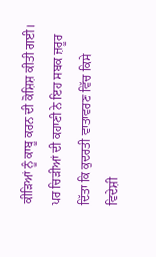ਕੀੜਿਆਂ ਨੂੰ ਕਾਬੂ ਕਰਨ ਦੀ ਕੋਸ਼ਿਸ਼ ਕੀਤੀ ਗਈ।
ਪਰ ਚਿੜੀਆਂ ਦੀ ਕਹਾਣੀ ਨੇ ਇਹ ਸਬਕ ਜ਼ਰੂਰ ਦਿੱਤਾ ਕਿ ਕੁਦਰਤੀ ਵਾਤਾਵਰਣ ਵਿੱਚ ਕਿਸੇ ਵਿਦੇਸ਼ੀ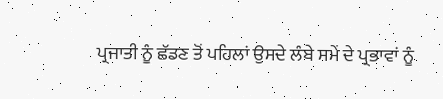ਪ੍ਰਜਾਤੀ ਨੂੰ ਛੱਡਣ ਤੋਂ ਪਹਿਲਾਂ ਉਸਦੇ ਲੰਬੇ ਸਮੇਂ ਦੇ ਪ੍ਰਭਾਵਾਂ ਨੂੰ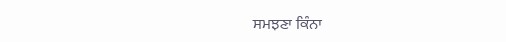ਸਮਝਣਾ ਕਿੰਨਾ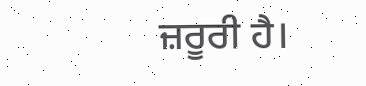ਜ਼ਰੂਰੀ ਹੈ।